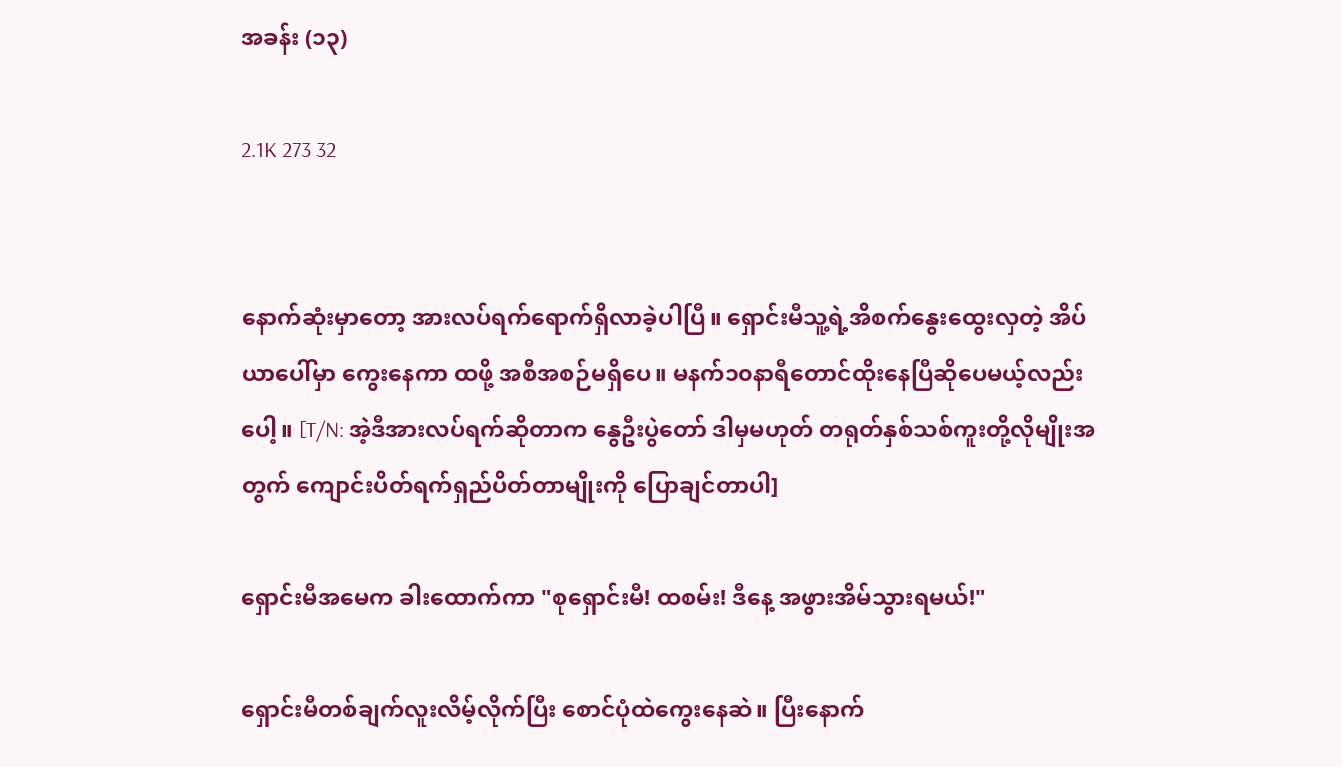အခန်း (၁၃)

2.1K 273 32


နောက်ဆုံးမှာတော့ အားလပ်ရက်ရောက်ရှိလာခဲ့ပါပြီ။ ရှောင်းမီသူ့ရဲ့အိစက်နွေးထွေးလှတဲ့ အိပ်ယာပေါ်မှာ ကွေးနေကာ ထဖို့ အစီအစဉ်မရှိပေ။ မနက်၁၀နာရီတောင်ထိုးနေပြီဆိုပေမယ့်လည်းပေါ့။ [T/N: အဲ့ဒီအားလပ်ရက်ဆိုတာက နွေဦးပွဲတော် ဒါမှမဟုတ် တရုတ်နှစ်သစ်ကူးတို့လိုမျိုးအတွက် ကျောင်းပိတ်ရက်ရှည်ပိတ်တာမျိုးကို ပြောချင်တာပါ]

ရှောင်းမီအမေက ခါးထောက်ကာ "စုရှောင်းမီ! ထစမ်း! ဒီနေ့ အဖွားအိမ်သွားရမယ်!"

ရှောင်းမီတစ်ချက်လူးလိမ့်လိုက်ပြီး စောင်ပုံထဲကွေးနေဆဲ။ ပြီးနောက်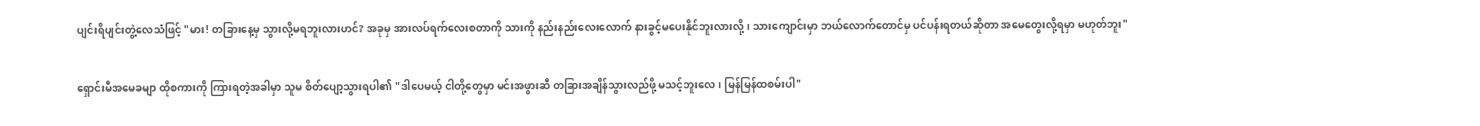ပျင်းရိပျင်းတွဲ့လေသံဖြင့် "မား! တခြားနေ့မှ သွားလို့မရဘူးလားဟင်? အခုမှ အားလပ်ရက်လေးစတာကို သားကို နည်းနည်းလေးလောက် နားခွင့်မပေးနိုင်ဘူးလားလို့၊ သားကျောင်းမှာ ဘယ်လောက်တောင်မှ ပင်ပန်းရတယ်ဆိုတာ အမေတွေးလို့ရမှာ မဟုတ်ဘူး"

ရှောင်းမီအမေခမျာ ထိုစကားကို ကြားရတဲ့အခါမှာ သူမ စိတ်ပျော့သွားရပါ၏ "ဒါပေမယ့် ငါတို့တွေမှာ မင်းအဖွားဆီ တခြားအချိန်သွားလည်ဖို့ မသင့်ဘူးလေ၊ မြန်မြန်ထစမ်းပါ"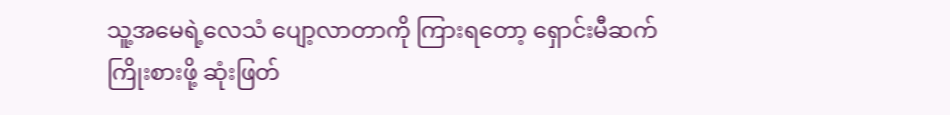သူ့အမေရဲ့လေသံ ပျော့လာတာကို ကြားရတော့ ရှောင်းမီဆက်ကြိုးစားဖို့ ဆုံးဖြတ်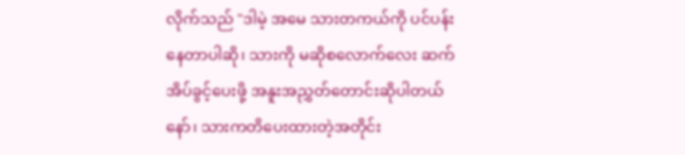လိုက်သည် "ဒါမဲ့ အမေ သားတကယ်ကို ပင်ပန်းနေတာပါဆို၊ သားကို မဆိုစလောက်လေး ဆက်အိပ်ခွင့်ပေးဖို့ အနူးအညွှတ်တောင်းဆိုပါတယ်နော်၊ သားကတိပေးထားတဲ့အတိုင်း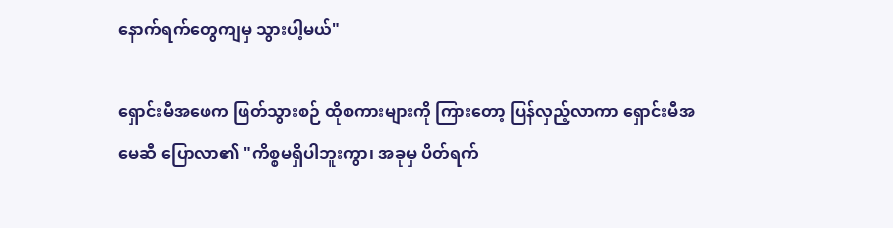နောက်ရက်တွေကျမှ သွားပါ့မယ်"

ရှောင်းမီအဖေက ဖြတ်သွားစဉ် ထိုစကားများကို ကြားတော့ ပြန်လှည့်လာကာ ရှောင်းမီအမေဆီ ပြောလာ၏ "ကိစ္စမရှိပါဘူးကွာ၊ အခုမှ ပိတ်ရက်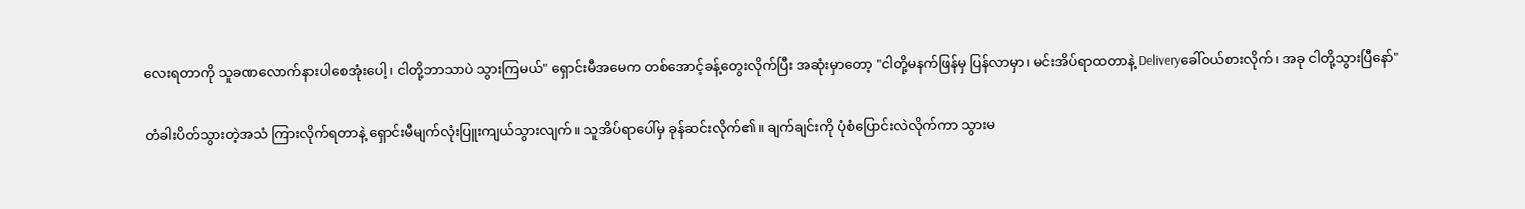လေးရတာကို သူခဏလောက်နားပါစေအုံးပေါ့၊ ငါတို့ဘာသာပဲ သွားကြမယ်" ရှောင်းမီအမေက တစ်အောင့်ခန့်တွေးလိုက်ပြီး အဆုံးမှာတော့ "ငါတို့မနက်ဖြန်မှ ပြန်လာမှာ၊ မင်းအိပ်ရာထတာနဲ့ Deliveryခေါ်၀ယ်စားလိုက်၊ အခု ငါတို့သွားပြီနော်"

တံခါးပိတ်သွားတဲ့အသံ ကြားလိုက်ရတာနဲ့ ရှောင်းမီမျက်လုံးပြူးကျယ်သွားလျက်။ သူအိပ်ရာပေါ်မှ ခုန်ဆင်းလိုက်၏။ ချက်ချင်းကို ပုံစံပြောင်းလဲလိုက်ကာ သွားမ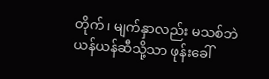တိုက်၊ မျက်နှာလည်း မသစ်ဘဲ ယန်ယန်ဆီသို့သာ ဖုန်းခေါ်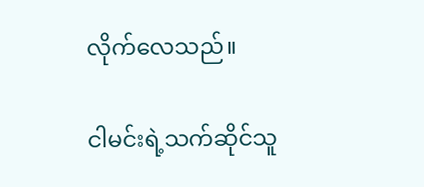လိုက်လေသည်။

ငါမင်းရဲ့သက်ဆိုင်သူ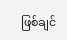ဖြစ်ချင်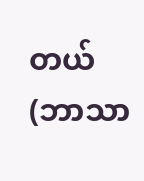တယ် (ဘာသာ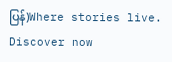ပြန်)Where stories live. Discover now